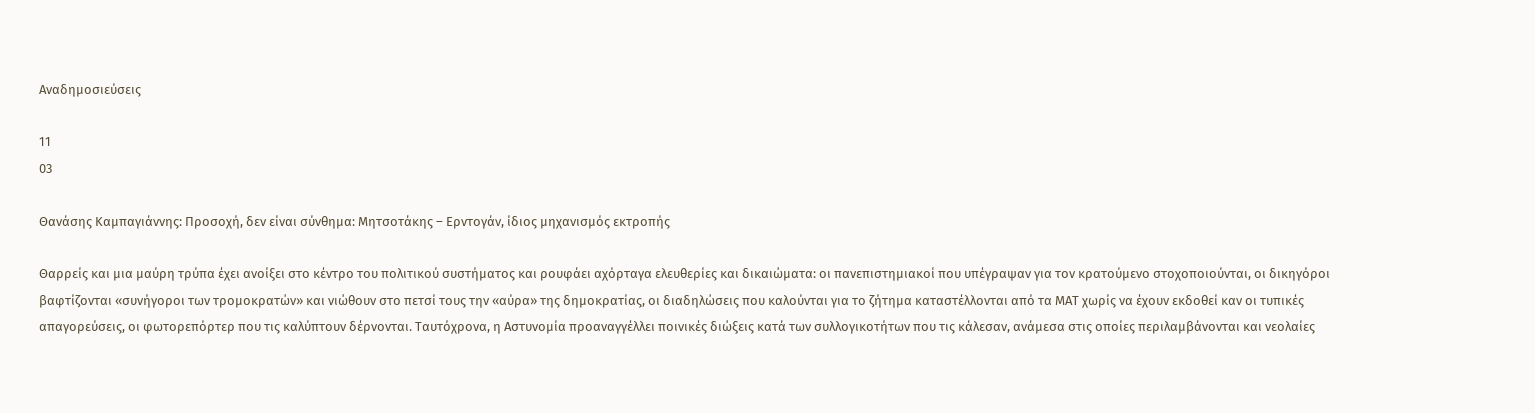Αναδημοσιεύσεις

11
03

Θανάσης Καμπαγιάννης: Προσοχή, δεν είναι σύνθημα: Μητσοτάκης – Ερντογάν, ίδιος μηχανισμός εκτροπής

Θαρρείς και μια μαύρη τρύπα έχει ανοίξει στο κέντρο του πολιτικού συστήματος και ρουφάει αχόρταγα ελευθερίες και δικαιώματα: οι πανεπιστημιακοί που υπέγραψαν για τον κρατούμενο στοχοποιούνται, οι δικηγόροι βαφτίζονται «συνήγοροι των τρομοκρατών» και νιώθουν στο πετσί τους την «αύρα» της δημοκρατίας, οι διαδηλώσεις που καλούνται για το ζήτημα καταστέλλονται από τα ΜΑΤ χωρίς να έχουν εκδοθεί καν οι τυπικές απαγορεύσεις, οι φωτορεπόρτερ που τις καλύπτουν δέρνονται. Ταυτόχρονα, η Αστυνομία προαναγγέλλει ποινικές διώξεις κατά των συλλογικοτήτων που τις κάλεσαν, ανάμεσα στις οποίες περιλαμβάνονται και νεολαίες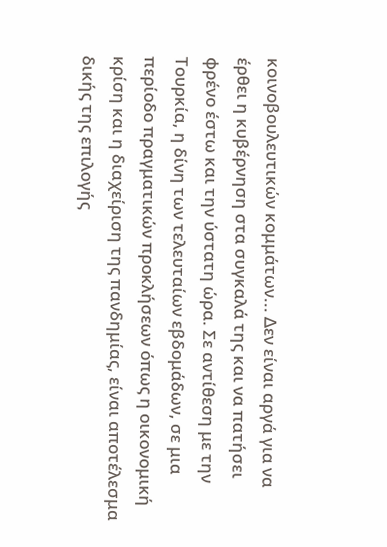κοινοβουλευτικών κομμάτων... Δεν είναι αργά για να έρθει η κυβέρνηση στα συγκαλά της και να πατήσει φρένο έστω και την ύστατη ώρα. Σε αντίθεση με την Τουρκία, η δίνη των τελευταίων εβδομάδων, σε μια περίοδο πραγματικών προκλήσεων όπως η οικονομική κρίση και η διαχείριση της πανδημίας, είναι αποτέλεσμα δικής της επιλογής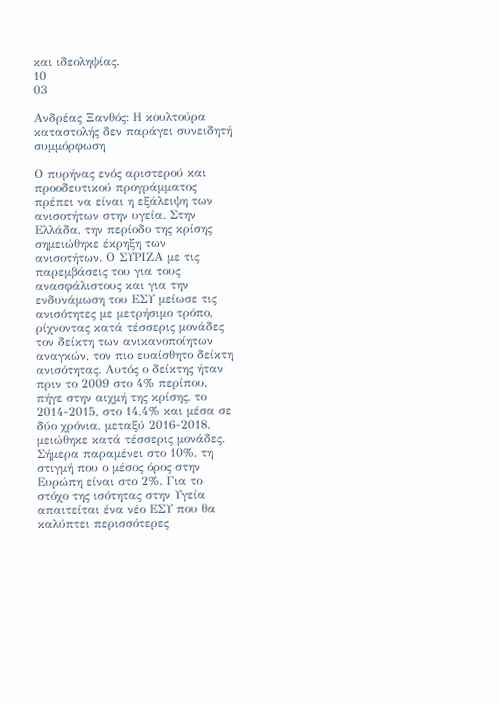και ιδεοληψίας.
10
03

Ανδρέας Ξανθός: Η κουλτούρα καταστολής δεν παράγει συνειδητή συμμόρφωση

Ο πυρήνας ενός αριστερού και προοδευτικού προγράμματος πρέπει να είναι η εξάλειψη των ανισοτήτων στην υγεία. Στην Ελλάδα, την περίοδο της κρίσης σημειώθηκε έκρηξη των ανισοτήτων. Ο ΣΥΡΙΖΑ με τις παρεμβάσεις του για τους ανασφάλιστους και για την ενδυνάμωση του ΕΣΥ μείωσε τις ανισότητες με μετρήσιμο τρόπο, ρίχνοντας κατά τέσσερις μονάδες τον δείκτη των ανικανοποίητων αναγκών, τον πιο ευαίσθητο δείκτη ανισότητας. Αυτός ο δείκτης ήταν πριν το 2009 στο 4% περίπου, πήγε στην αιχμή της κρίσης, το 2014-2015, στο 14,4% και μέσα σε δύο χρόνια, μεταξύ 2016-2018, μειώθηκε κατά τέσσερις μονάδες. Σήμερα παραμένει στο 10%, τη στιγμή που ο μέσος όρος στην Ευρώπη είναι στο 2%. Για το στόχο της ισότητας στην Υγεία απαιτείται ένα νέο ΕΣΥ που θα καλύπτει περισσότερες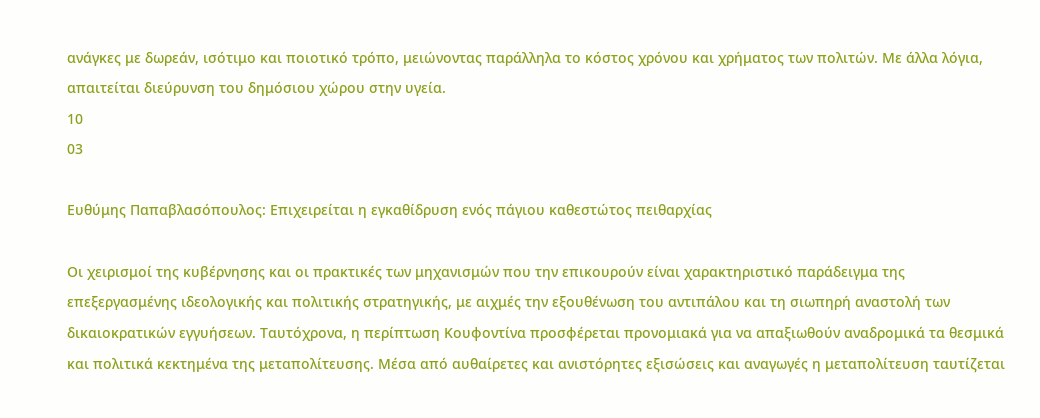ανάγκες με δωρεάν, ισότιμο και ποιοτικό τρόπο, μειώνοντας παράλληλα το κόστος χρόνου και χρήματος των πολιτών. Με άλλα λόγια, απαιτείται διεύρυνση του δημόσιου χώρου στην υγεία.
10
03

Ευθύμης Παπαβλασόπουλος: Επιχειρείται η εγκαθίδρυση ενός πάγιου καθεστώτος πειθαρχίας

Οι χειρισμοί της κυβέρνησης και οι πρακτικές των μηχανισμών που την επικουρούν είναι χαρακτηριστικό παράδειγμα της επεξεργασμένης ιδεολογικής και πολιτικής στρατηγικής, με αιχμές την εξουθένωση του αντιπάλου και τη σιωπηρή αναστολή των δικαιοκρατικών εγγυήσεων. Ταυτόχρονα, η περίπτωση Κουφοντίνα προσφέρεται προνομιακά για να απαξιωθούν αναδρομικά τα θεσμικά και πολιτικά κεκτημένα της μεταπολίτευσης. Μέσα από αυθαίρετες και ανιστόρητες εξισώσεις και αναγωγές η μεταπολίτευση ταυτίζεται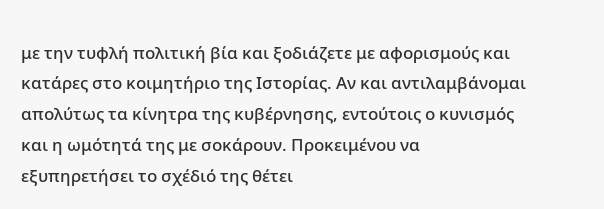με την τυφλή πολιτική βία και ξοδιάζετε με αφορισμούς και κατάρες στο κοιμητήριο της Ιστορίας. Αν και αντιλαμβάνομαι απολύτως τα κίνητρα της κυβέρνησης, εντούτοις ο κυνισμός και η ωμότητά της με σοκάρουν. Προκειμένου να εξυπηρετήσει το σχέδιό της θέτει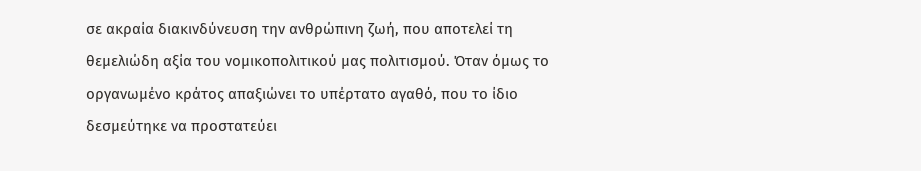σε ακραία διακινδύνευση την ανθρώπινη ζωή, που αποτελεί τη θεμελιώδη αξία του νομικοπολιτικού μας πολιτισμού. Όταν όμως το οργανωμένο κράτος απαξιώνει το υπέρτατο αγαθό, που το ίδιο δεσμεύτηκε να προστατεύει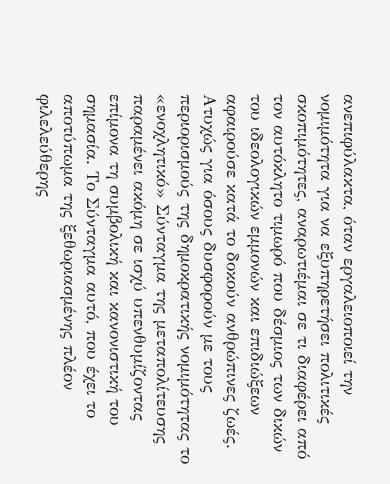ανεπιφύλακτα, όταν εργαλειοποιεί την νομιμότητα για να εξυπηρετήσει πολιτικές σκοπιμότητες, αναρωτιέμαι σε τι διαφέρει από τον αυτόκλητο τιμωρό που δέσμιος των δικών του ιδεολογικών εμμονών και επιδιώξεων αφαιρούσε κατά το δοκούν ανθρώπινες ζωές. Ατυχώς για όσους δυσφορούν με τους περιορισμούς της δημοκρατικής νομιμότητας το «ενοχλητικό» Σύνταγμα της μεταπολίτευσης παραμένει ακόμη σε ισχύ υπενθυμίζοντας επίμονα τη συμβολική και κανονιστική του σημασία. Το Σύνταγμα αυτό, που έχει το αποτύπωμα της ξεθωριασμένης πλέον φιλελεύθερης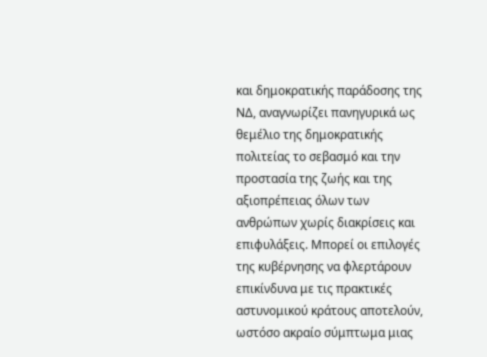και δημοκρατικής παράδοσης της ΝΔ, αναγνωρίζει πανηγυρικά ως θεμέλιο της δημοκρατικής πολιτείας το σεβασμό και την προστασία της ζωής και της αξιοπρέπειας όλων των ανθρώπων χωρίς διακρίσεις και επιφυλάξεις. Μπορεί οι επιλογές της κυβέρνησης να φλερτάρουν επικίνδυνα με τις πρακτικές αστυνομικού κράτους αποτελούν, ωστόσο ακραίο σύμπτωμα μιας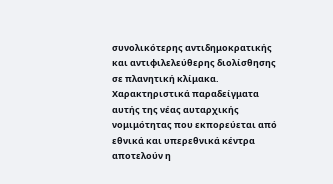συνολικότερης αντιδημοκρατικής και αντιφιλελεύθερης διολίσθησης σε πλανητική κλίμακα. Χαρακτηριστικά παραδείγματα αυτής της νέας αυταρχικής νομιμότητας που εκπορεύεται από εθνικά και υπερεθνικά κέντρα αποτελούν η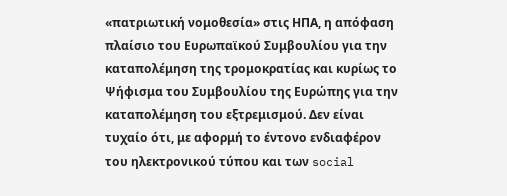«πατριωτική νομοθεσία» στις ΗΠΑ, η απόφαση πλαίσιο του Ευρωπαϊκού Συμβουλίου για την καταπολέμηση της τρομοκρατίας και κυρίως το Ψήφισμα του Συμβουλίου της Ευρώπης για την καταπολέμηση του εξτρεμισμού. Δεν είναι τυχαίο ότι, με αφορμή το έντονο ενδιαφέρον του ηλεκτρονικού τύπου και των social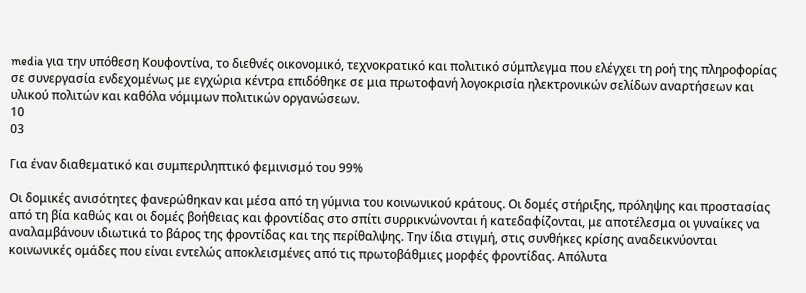media για την υπόθεση Κουφοντίνα, το διεθνές οικονομικό, τεχνοκρατικό και πολιτικό σύμπλεγμα που ελέγχει τη ροή της πληροφορίας σε συνεργασία ενδεχομένως με εγχώρια κέντρα επιδόθηκε σε μια πρωτοφανή λογοκρισία ηλεκτρονικών σελίδων αναρτήσεων και υλικού πολιτών και καθόλα νόμιμων πολιτικών οργανώσεων.
10
03

Για έναν διαθεματικό και συμπεριληπτικό φεμινισμό του 99%

Οι δομικές ανισότητες φανερώθηκαν και μέσα από τη γύμνια του κοινωνικού κράτους. Οι δομές στήριξης, πρόληψης και προστασίας από τη βία καθώς και οι δομές βοήθειας και φροντίδας στο σπίτι συρρικνώνονται ή κατεδαφίζονται, με αποτέλεσμα οι γυναίκες να αναλαμβάνουν ιδιωτικά το βάρος της φροντίδας και της περίθαλψης. Την ίδια στιγμή, στις συνθήκες κρίσης αναδεικνύονται κοινωνικές ομάδες που είναι εντελώς αποκλεισμένες από τις πρωτοβάθμιες μορφές φροντίδας. Απόλυτα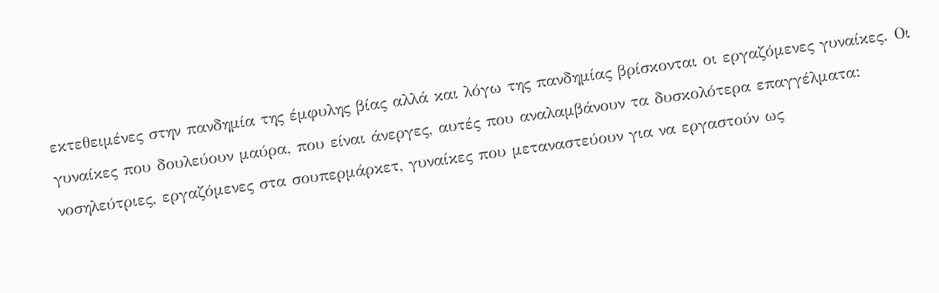εκτεθειμένες στην πανδημία της έμφυλης βίας αλλά και λόγω της πανδημίας βρίσκονται οι εργαζόμενες γυναίκες. Οι γυναίκες που δουλεύουν μαύρα, που είναι άνεργες, αυτές που αναλαμβάνουν τα δυσκολότερα επαγγέλματα: νοσηλεύτριες, εργαζόμενες στα σουπερμάρκετ, γυναίκες που μεταναστεύουν για να εργαστούν ως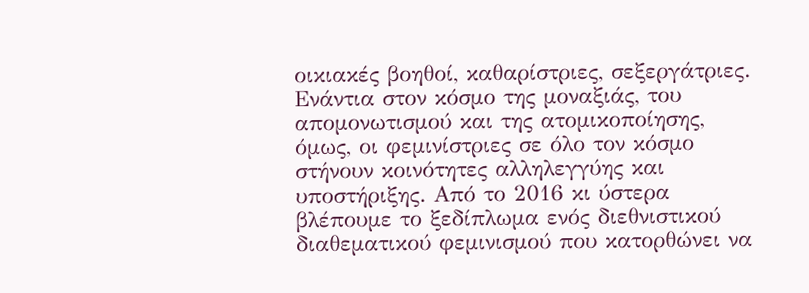οικιακές βοηθοί, καθαρίστριες, σεξεργάτριες. Ενάντια στον κόσμο της μοναξιάς, του απομονωτισμού και της ατομικοποίησης, όμως, οι φεμινίστριες σε όλο τον κόσμο στήνουν κοινότητες αλληλεγγύης και υποστήριξης. Από το 2016 κι ύστερα βλέπουμε το ξεδίπλωμα ενός διεθνιστικού διαθεματικού φεμινισμού που κατορθώνει να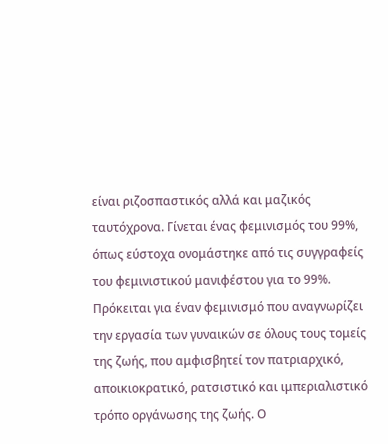είναι ριζοσπαστικός αλλά και μαζικός ταυτόχρονα. Γίνεται ένας φεμινισμός του 99%, όπως εύστοχα ονομάστηκε από τις συγγραφείς του φεμινιστικού μανιφέστου για το 99%. Πρόκειται για έναν φεμινισμό που αναγνωρίζει την εργασία των γυναικών σε όλους τους τομείς της ζωής, που αμφισβητεί τον πατριαρχικό, αποικιοκρατικό, ρατσιστικό και ιμπεριαλιστικό τρόπο οργάνωσης της ζωής. Ο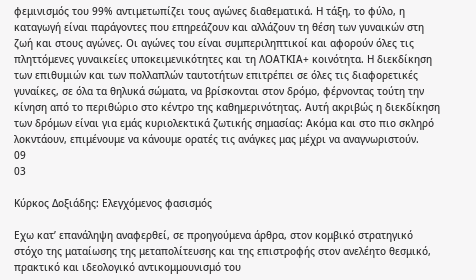φεμινισμός του 99% αντιμετωπίζει τους αγώνες διαθεματικά. Η τάξη, το φύλο, η καταγωγή είναι παράγοντες που επηρεάζουν και αλλάζουν τη θέση των γυναικών στη ζωή και στους αγώνες. Οι αγώνες του είναι συμπεριληπτικοί και αφορούν όλες τις πληττόμενες γυναικείες υποκειμενικότητες και τη ΛΟΑΤΚΙΑ+ κοινότητα. Η διεκδίκηση των επιθυμιών και των πολλαπλών ταυτοτήτων επιτρέπει σε όλες τις διαφορετικές γυναίκες, σε όλα τα θηλυκά σώματα, να βρίσκονται στον δρόμο, φέρνοντας τούτη την κίνηση από το περιθώριο στο κέντρο της καθημερινότητας. Αυτή ακριβώς η διεκδίκηση των δρόμων είναι για εμάς κυριολεκτικά ζωτικής σημασίας: Ακόμα και στο πιο σκληρό λοκντάουν, επιμένουμε να κάνουμε ορατές τις ανάγκες μας μέχρι να αναγνωριστούν.
09
03

Κύρκος Δοξιάδης: Ελεγχόμενος φασισμός

Εχω κατ’ επανάληψη αναφερθεί, σε προηγούμενα άρθρα, στον κομβικό στρατηγικό στόχο της ματαίωσης της μεταπολίτευσης και της επιστροφής στον ανελέητο θεσμικό, πρακτικό και ιδεολογικό αντικομμουνισμό του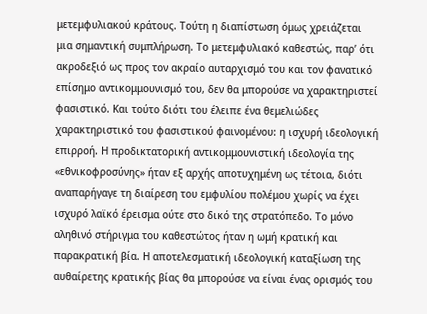μετεμφυλιακού κράτους. Τούτη η διαπίστωση όμως χρειάζεται μια σημαντική συμπλήρωση. Το μετεμφυλιακό καθεστώς, παρ’ ότι ακροδεξιό ως προς τον ακραίο αυταρχισμό του και τον φανατικό επίσημο αντικομμουνισμό του, δεν θα μπορούσε να χαρακτηριστεί φασιστικό. Και τούτο διότι του έλειπε ένα θεμελιώδες χαρακτηριστικό του φασιστικού φαινομένου: η ισχυρή ιδεολογική επιρροή. Η προδικτατορική αντικομμουνιστική ιδεολογία της «εθνικοφροσύνης» ήταν εξ αρχής αποτυχημένη ως τέτοια, διότι αναπαρήγαγε τη διαίρεση του εμφυλίου πολέμου χωρίς να έχει ισχυρό λαϊκό έρεισμα ούτε στο δικό της στρατόπεδο. Το μόνο αληθινό στήριγμα του καθεστώτος ήταν η ωμή κρατική και παρακρατική βία. Η αποτελεσματική ιδεολογική καταξίωση της αυθαίρετης κρατικής βίας θα μπορούσε να είναι ένας ορισμός του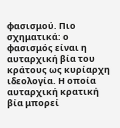φασισμού. Πιο σχηματικά: ο φασισμός είναι η αυταρχική βία του κράτους ως κυρίαρχη ιδεολογία. Η οποία αυταρχική κρατική βία μπορεί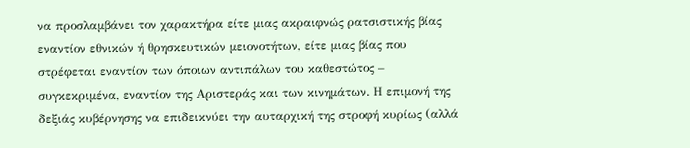να προσλαμβάνει τον χαρακτήρα είτε μιας ακραιφνώς ρατσιστικής βίας εναντίον εθνικών ή θρησκευτικών μειονοτήτων, είτε μιας βίας που στρέφεται εναντίον των όποιων αντιπάλων του καθεστώτος – συγκεκριμένα, εναντίον της Αριστεράς και των κινημάτων. Η επιμονή της δεξιάς κυβέρνησης να επιδεικνύει την αυταρχική της στροφή κυρίως (αλλά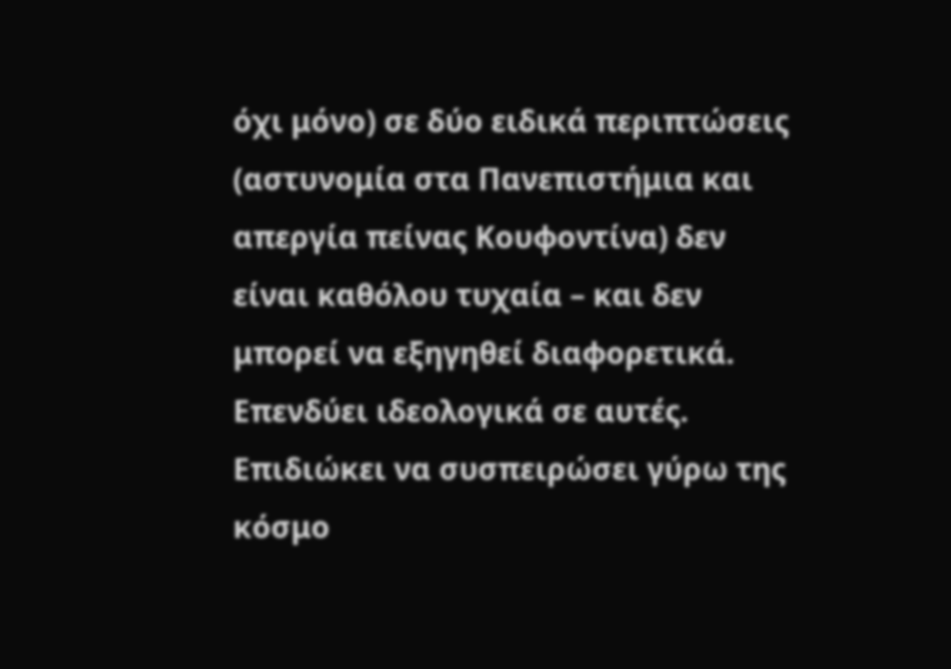όχι μόνο) σε δύο ειδικά περιπτώσεις (αστυνομία στα Πανεπιστήμια και απεργία πείνας Κουφοντίνα) δεν είναι καθόλου τυχαία – και δεν μπορεί να εξηγηθεί διαφορετικά. Επενδύει ιδεολογικά σε αυτές. Επιδιώκει να συσπειρώσει γύρω της κόσμο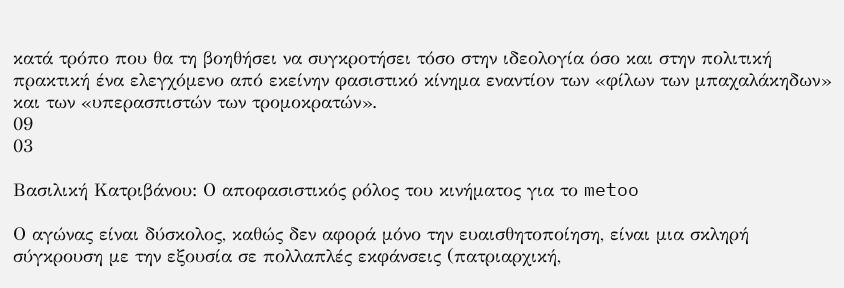κατά τρόπο που θα τη βοηθήσει να συγκροτήσει τόσο στην ιδεολογία όσο και στην πολιτική πρακτική ένα ελεγχόμενο από εκείνην φασιστικό κίνημα εναντίον των «φίλων των μπαχαλάκηδων» και των «υπερασπιστών των τρομοκρατών».
09
03

Βασιλική Κατριβάνου: Ο αποφασιστικός ρόλος του κινήματος για το metoo

Ο αγώνας είναι δύσκολος, καθώς δεν αφορά μόνο την ευαισθητοποίηση, είναι μια σκληρή σύγκρουση με την εξουσία σε πολλαπλές εκφάνσεις (πατριαρχική,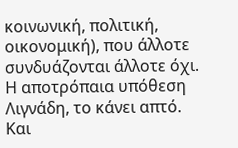κοινωνική, πολιτική, οικονομική), που άλλοτε συνδυάζονται άλλοτε όχι. Η αποτρόπαια υπόθεση Λιγνάδη, το κάνει απτό. Και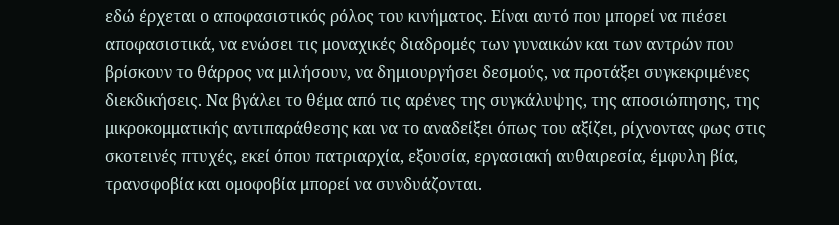εδώ έρχεται ο αποφασιστικός ρόλος του κινήματος. Είναι αυτό που μπορεί να πιέσει αποφασιστικά, να ενώσει τις μοναχικές διαδρομές των γυναικών και των αντρών που βρίσκουν το θάρρος να μιλήσουν, να δημιουργήσει δεσμούς, να προτάξει συγκεκριμένες διεκδικήσεις. Να βγάλει το θέμα από τις αρένες της συγκάλυψης, της αποσιώπησης, της μικροκομματικής αντιπαράθεσης και να το αναδείξει όπως του αξίζει, ρίχνοντας φως στις σκοτεινές πτυχές, εκεί όπου πατριαρχία, εξουσία, εργασιακή αυθαιρεσία, έμφυλη βία, τρανσφοβία και ομοφοβία μπορεί να συνδυάζονται.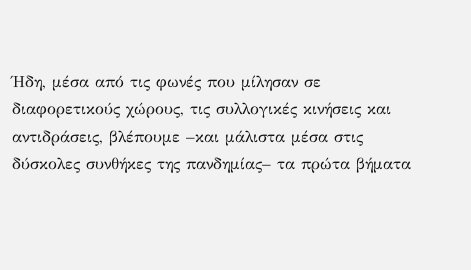Ήδη, μέσα από τις φωνές που μίλησαν σε διαφορετικούς χώρους, τις συλλογικές κινήσεις και αντιδράσεις, βλέπουμε –και μάλιστα μέσα στις δύσκολες συνθήκες της πανδημίας– τα πρώτα βήματα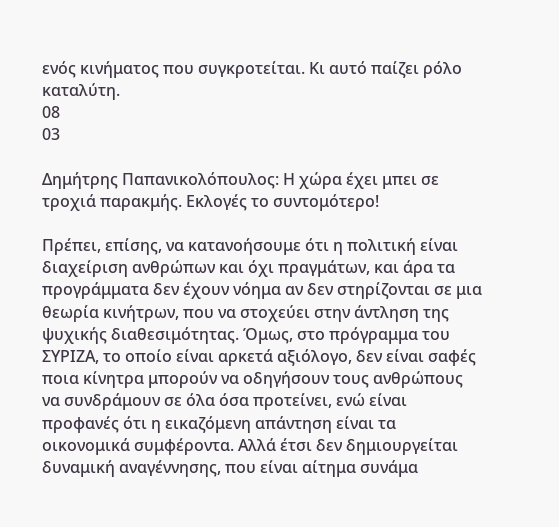ενός κινήματος που συγκροτείται. Κι αυτό παίζει ρόλο καταλύτη.
08
03

Δημήτρης Παπανικολόπουλος: Η χώρα έχει μπει σε τροχιά παρακμής. Εκλογές το συντομότερο!

Πρέπει, επίσης, να κατανοήσουμε ότι η πολιτική είναι διαχείριση ανθρώπων και όχι πραγμάτων, και άρα τα προγράμματα δεν έχουν νόημα αν δεν στηρίζονται σε μια θεωρία κινήτρων, που να στοχεύει στην άντληση της ψυχικής διαθεσιμότητας. Όμως, στο πρόγραμμα του ΣΥΡΙΖΑ, το οποίο είναι αρκετά αξιόλογο, δεν είναι σαφές ποια κίνητρα μπορούν να οδηγήσουν τους ανθρώπους να συνδράμουν σε όλα όσα προτείνει, ενώ είναι προφανές ότι η εικαζόμενη απάντηση είναι τα οικονομικά συμφέροντα. Αλλά έτσι δεν δημιουργείται δυναμική αναγέννησης, που είναι αίτημα συνάμα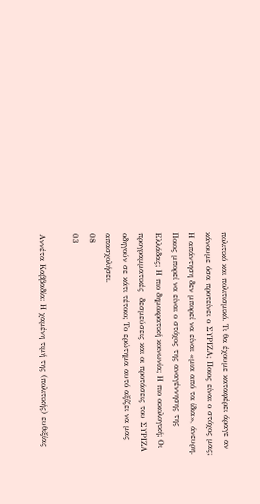πολιτικό και πολιτισμικό. Τι θα έχουμε καταφέρει άραγε αν κάνουμε όσα προτείνει ο ΣΥΡΙΖΑ; Ποιος είναι ο στόχος μας; Η απάντηση δεν μπορεί να είναι «μια από τα ίδια», άνευρη. Ποιος μπορεί να είναι ο στόχος της αναγέννησης της Ελλάδας; Η πιο δημοκρατική κοινωνία; Η πιο οικολογική; Οι προγραμματικές  δεσμεύσεις και οι προτάσεις του ΣΥΡΙΖΑ οδηγούν σε κάτι τέτοιο; Το ερώτημα αυτό αξίζει να μας απασχολήσει.
08
03

Αννέτα Καββαδία: Η χαμένη τιμή της (πολιτικής) ευθιξίας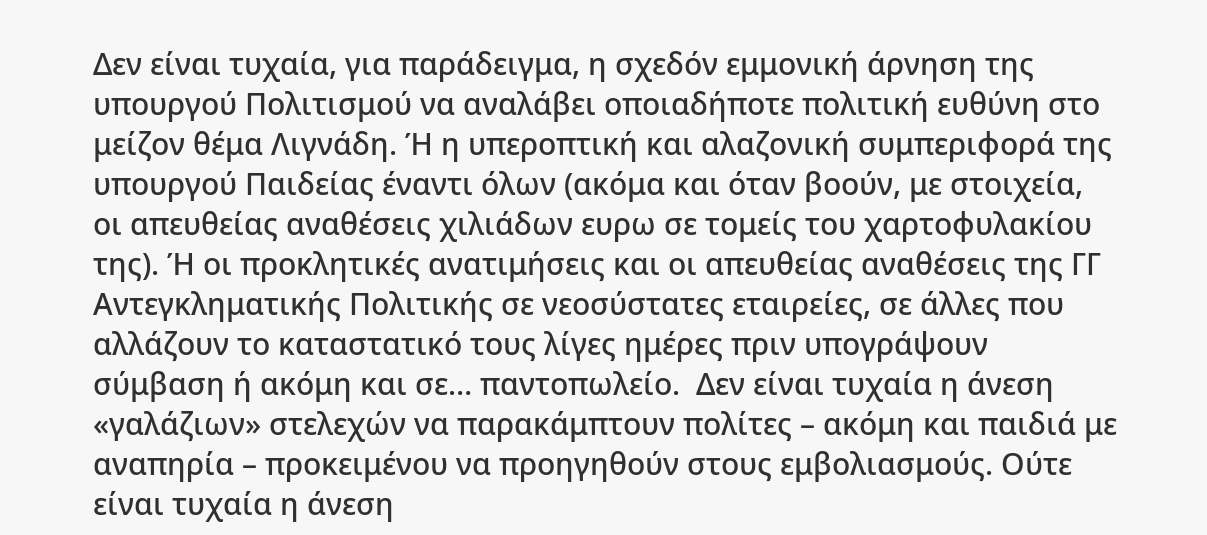Δεν είναι τυχαία, για παράδειγμα, η σχεδόν εμμονική άρνηση της υπουργού Πολιτισμού να αναλάβει οποιαδήποτε πολιτική ευθύνη στο μείζον θέμα Λιγνάδη. Ή η υπεροπτική και αλαζονική συμπεριφορά της υπουργού Παιδείας έναντι όλων (ακόμα και όταν βοούν, με στοιχεία, οι απευθείας αναθέσεις χιλιάδων ευρω σε τομείς του χαρτοφυλακίου της). Ή οι προκλητικές ανατιμήσεις και οι απευθείας αναθέσεις της ΓΓ Αντεγκληματικής Πολιτικής σε νεοσύστατες εταιρείες, σε άλλες που αλλάζουν το καταστατικό τους λίγες ημέρες πριν υπογράψουν σύμβαση ή ακόμη και σε… παντοπωλείο.  Δεν είναι τυχαία η άνεση «γαλάζιων» στελεχών να παρακάμπτουν πολίτες – ακόμη και παιδιά με αναπηρία – προκειμένου να προηγηθούν στους εμβολιασμούς. Ούτε είναι τυχαία η άνεση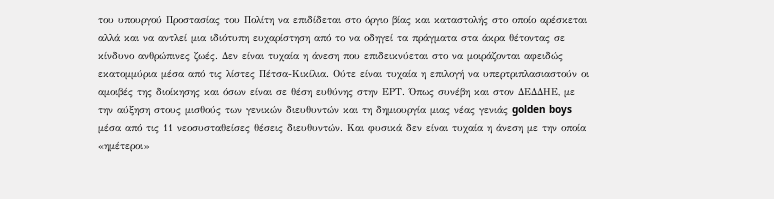του υπουργού Προστασίας του Πολίτη να επιδίδεται στο όργιο βίας και καταστολής στο οποίο αρέσκεται αλλά και να αντλεί μια ιδιότυπη ευχαρίστηση από το να οδηγεί τα πράγματα στα άκρα θέτοντας σε κίνδυνο ανθρώπινες ζωές. Δεν είναι τυχαία η άνεση που επιδεικνύεται στο να μοιράζονται αφειδώς εκατομμύρια μέσα από τις λίστες Πέτσα-Κικίλια. Ούτε είναι τυχαία η επιλογή να υπερτριπλασιαστούν οι αμοιβές της διοίκησης και όσων είναι σε θέση ευθύνης στην ΕΡΤ. Όπως συνέβη και στον ΔΕΔΔΗΕ, με την αύξηση στους μισθούς των γενικών διευθυντών και τη δημιουργία μιας νέας γενιάς golden boys μέσα από τις 11 νεοσυσταθείσες θέσεις διευθυντών. Και φυσικά δεν είναι τυχαία η άνεση με την οποία «ημέτεροι»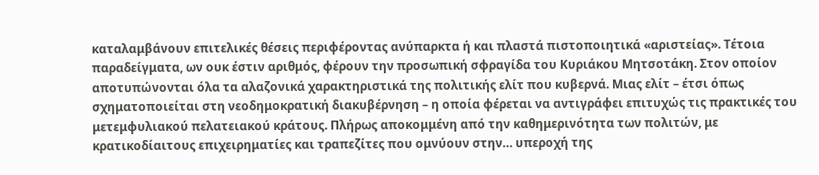καταλαμβάνουν επιτελικές θέσεις περιφέροντας ανύπαρκτα ή και πλαστά πιστοποιητικά «αριστείας». Τέτοια παραδείγματα, ων ουκ έστιν αριθμός, φέρουν την προσωπική σφραγίδα του Κυριάκου Μητσοτάκη. Στον οποίον αποτυπώνονται όλα τα αλαζονικά χαρακτηριστικά της πολιτικής ελίτ που κυβερνά. Μιας ελίτ – έτσι όπως σχηματοποιείται στη νεοδημοκρατική διακυβέρνηση – η οποία φέρεται να αντιγράφει επιτυχώς τις πρακτικές του μετεμφυλιακού πελατειακού κράτους. Πλήρως αποκομμένη από την καθημερινότητα των πολιτών, με κρατικοδίαιτους επιχειρηματίες και τραπεζίτες που ομνύουν στην… υπεροχή της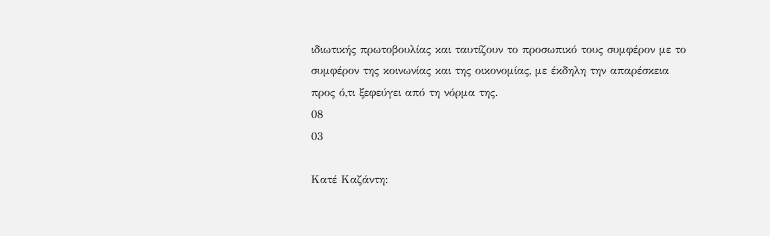ιδιωτικής πρωτοβουλίας και ταυτίζουν το προσωπικό τους συμφέρον με το συμφέρον της κοινωνίας και της οικονομίας, με έκδηλη την απαρέσκεια προς ό,τι ξεφεύγει από τη νόρμα της.
08
03

Κατέ Καζάντη: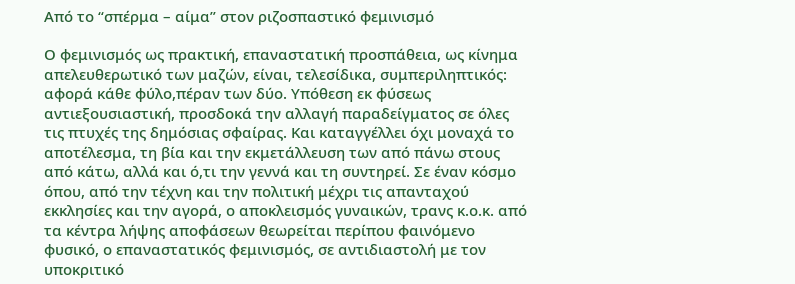Από το “σπέρμα – αίμα” στον ριζοσπαστικό φεμινισμό

Ο φεμινισμός ως πρακτική, επαναστατική προσπάθεια, ως κίνημα απελευθερωτικό των μαζών, είναι, τελεσίδικα, συμπεριληπτικός: αφορά κάθε φύλο,πέραν των δύο. Υπόθεση εκ φύσεως αντιεξουσιαστική, προσδοκά την αλλαγή παραδείγματος σε όλες τις πτυχές της δημόσιας σφαίρας. Και καταγγέλλει όχι μοναχά το αποτέλεσμα, τη βία και την εκμετάλλευση των από πάνω στους από κάτω, αλλά και ό,τι την γεννά και τη συντηρεί. Σε έναν κόσμο όπου, από την τέχνη και την πολιτική μέχρι τις απανταχού εκκλησίες και την αγορά, ο αποκλεισμός γυναικών, τρανς κ.ο.κ. από τα κέντρα λήψης αποφάσεων θεωρείται περίπου φαινόμενο φυσικό, ο επαναστατικός φεμινισμός, σε αντιδιαστολή με τον υποκριτικό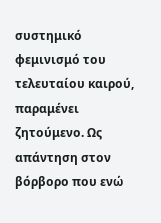συστημικό φεμινισμό του τελευταίου καιρού, παραμένει ζητούμενο. Ως απάντηση στον βόρβορο που ενώ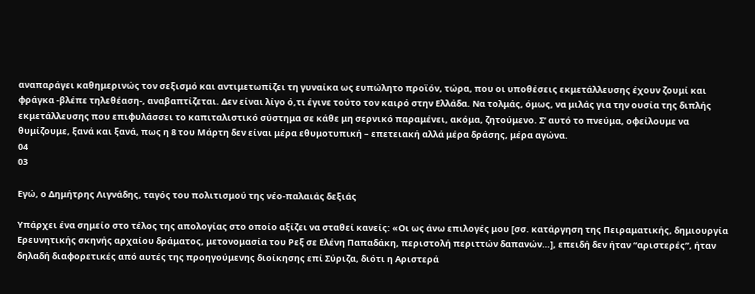αναπαράγει καθημερινώς τον σεξισμό και αντιμετωπίζει τη γυναίκα ως ευπώλητο προϊόν, τώρα, που οι υποθέσεις εκμετάλλευσης έχουν ζουμί και φράγκα -βλέπε τηλεθέαση-, αναβαπτίζεται. Δεν είναι λίγο ό,τι έγινε τούτο τον καιρό στην Ελλάδα. Να τολμάς, όμως, να μιλάς για την ουσία της διπλής εκμετάλλευσης που επιφυλάσσει το καπιταλιστικό σύστημα σε κάθε μη σερνικό παραμένει, ακόμα, ζητούμενο. Σ’ αυτό το πνεύμα, οφείλουμε να θυμίζουμε, ξανά και ξανά, πως η 8 του Μάρτη δεν είναι μέρα εθυμοτυπική – επετειακή αλλά μέρα δράσης, μέρα αγώνα.
04
03

Εγώ, ο Δημήτρης Λιγνάδης, ταγός του πολιτισμού της νέο-παλαιάς δεξιάς

Υπάρχει ένα σημείο στο τέλος της απολογίας στο οποίο αξίζει να σταθεί κανείς: «Οι ως άνω επιλογές μου [σσ. κατάργηση της Πειραματικής, δημιουργία Ερευνητικής σκηνής αρχαίου δράματος, μετονομασία του Ρεξ σε Ελένη Παπαδάκη, περιστολή περιττών δαπανών…], επειδή δεν ήταν “αριστερές”, ήταν δηλαδή διαφορετικές από αυτές της προηγούμενης διοίκησης επί Σύριζα, διότι η Αριστερά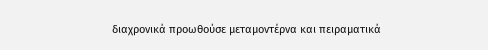διαχρονικά προωθούσε μεταμοντέρνα και πειραματικά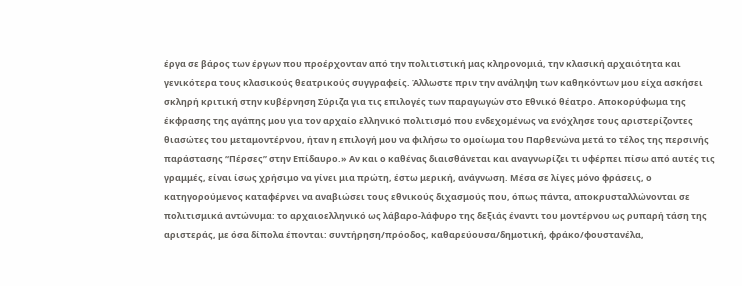έργα σε βάρος των έργων που προέρχονταν από την πολιτιστική μας κληρονομιά, την κλασική αρχαιότητα και γενικότερα τους κλασικούς θεατρικούς συγγραφείς. Άλλωστε πριν την ανάληψη των καθηκόντων μου είχα ασκήσει σκληρή κριτική στην κυβέρνηση Σύριζα για τις επιλογές των παραγωγών στο Εθνικό θέατρο. Αποκορύφωμα της έκφρασης της αγάπης μου για τον αρχαίο ελληνικό πολιτισμό που ενδεχομένως να ενόχλησε τους αριστερίζοντες θιασώτες του μεταμοντέρνου, ήταν η επιλογή μου να φιλήσω το ομοίωμα του Παρθενώνα μετά το τέλος της περσινής παράστασης “Πέρσες” στην Επίδαυρο.» Αν και ο καθένας διαισθάνεται και αναγνωρίζει τι υφέρπει πίσω από αυτές τις γραμμές, είναι ίσως χρήσιμο να γίνει μια πρώτη, έστω μερική, ανάγνωση. Μέσα σε λίγες μόνο φράσεις, ο κατηγορούμενος καταφέρνει να αναβιώσει τους εθνικούς διχασμούς που, όπως πάντα, αποκρυσταλλώνονται σε πολιτισμικά αντώνυμα: το αρχαιοελληνικό ως λάβαρο-λάφυρο της δεξιάς έναντι του μοντέρνου ως ρυπαρή τάση της αριστεράς, με όσα δίπολα έπονται: συντήρηση/πρόοδος, καθαρεύουσα/δημοτική, φράκο/φουστανέλα,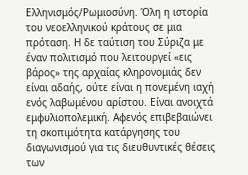Ελληνισμός/Ρωμιοσύνη. Όλη η ιστορία του νεοελληνικού κράτους σε μια πρόταση. Η δε ταύτιση του Σύριζα με έναν πολιτισμό που λειτουργεί «εις βάρος» της αρχαίας κληρονομιάς δεν είναι αδαής, ούτε είναι η πονεμένη ιαχή ενός λαβωμένου αρίστου. Είναι ανοιχτά εμφυλιοπολεμική. Αφενός επιβεβαιώνει τη σκοπιμότητα κατάργησης του διαγωνισμού για τις διευθυντικές θέσεις των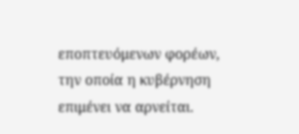εποπτευόμενων φορέων, την οποία η κυβέρνηση επιμένει να αρνείται.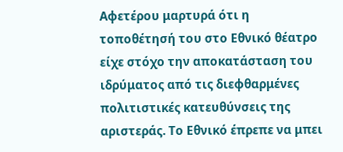Αφετέρου μαρτυρά ότι η τοποθέτησή του στο Εθνικό θέατρο είχε στόχο την αποκατάσταση του ιδρύματος από τις διεφθαρμένες πολιτιστικές κατευθύνσεις της αριστεράς. Το Εθνικό έπρεπε να μπει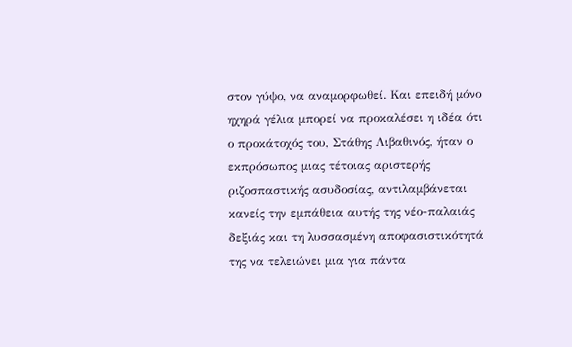στον γύψο, να αναμορφωθεί. Και επειδή μόνο ηχηρά γέλια μπορεί να προκαλέσει η ιδέα ότι ο προκάτοχός του, Στάθης Λιβαθινός, ήταν ο εκπρόσωπος μιας τέτοιας αριστερής ριζοσπαστικής ασυδοσίας, αντιλαμβάνεται κανείς την εμπάθεια αυτής της νέο-παλαιάς δεξιάς και τη λυσσασμένη αποφασιστικότητά της να τελειώνει μια για πάντα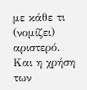με κάθε τι (νομίζει) αριστερό. Και η χρήση των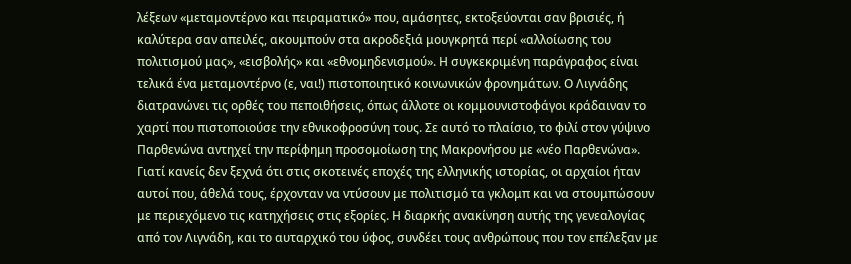λέξεων «μεταμοντέρνο και πειραματικό» που, αμάσητες, εκτοξεύονται σαν βρισιές, ή καλύτερα σαν απειλές, ακουμπούν στα ακροδεξιά μουγκρητά περί «αλλοίωσης του πολιτισμού μας», «εισβολής» και «εθνομηδενισμού». Η συγκεκριμένη παράγραφος είναι τελικά ένα μεταμοντέρνο (ε, ναι!) πιστοποιητικό κοινωνικών φρονημάτων. Ο Λιγνάδης διατρανώνει τις ορθές του πεποιθήσεις, όπως άλλοτε οι κομμουνιστοφάγοι κράδαιναν το χαρτί που πιστοποιούσε την εθνικοφροσύνη τους. Σε αυτό το πλαίσιο, το φιλί στον γύψινο Παρθενώνα αντηχεί την περίφημη προσομοίωση της Μακρονήσου με «νέο Παρθενώνα». Γιατί κανείς δεν ξεχνά ότι στις σκοτεινές εποχές της ελληνικής ιστορίας, οι αρχαίοι ήταν αυτοί που, άθελά τους, έρχονταν να ντύσουν με πολιτισμό τα γκλομπ και να στουμπώσουν με περιεχόμενο τις κατηχήσεις στις εξορίες. Η διαρκής ανακίνηση αυτής της γενεαλογίας από τον Λιγνάδη, και το αυταρχικό του ύφος, συνδέει τους ανθρώπους που τον επέλεξαν με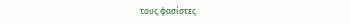τους φασίστες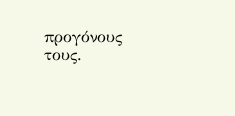προγόνους τους.